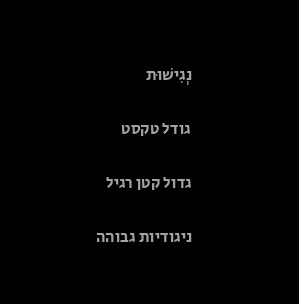נְגִישׁוּת

גודל טקסט

גדול קטן רגיל

ניגודיות גבוהה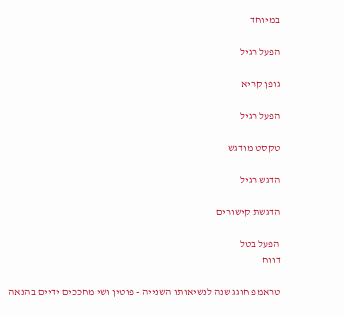במיוחד

הפעל רגיל

גופן קריא

הפעל רגיל

טקסט מודגש

הדגש רגיל

הדגשת קישורים

הפעל בטל
דווח

טראמפ חוגג שנה לנשיאותו השנייה - פוטין ושי מחככים ידיים בהנאה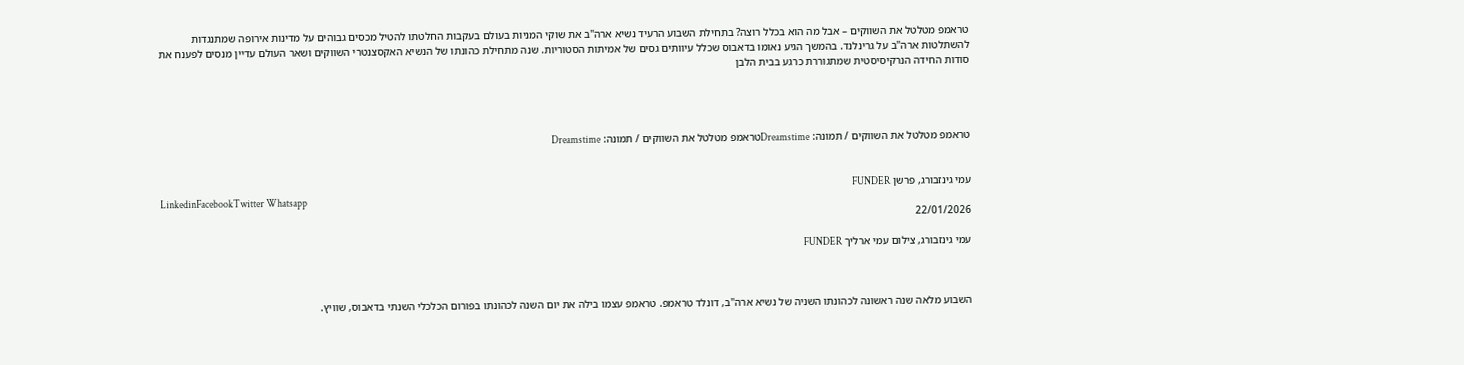טראמפ מטלטל את השווקים – אבל מה הוא בכלל רוצה? בתחילת השבוע הרעיד נשיא ארה"ב את שוקי המניות בעולם בעקבות החלטתו להטיל מכסים גבוהים על מדינות אירופה שמתנגדות להשתלטות ארה"ב על גרינלנד. בהמשך הגיע נאומו בדאבוס שכלל עיוותים גסים של אמיתות הסטוריות. שנה מתחילת כהונתו של הנשיא האקסצנטרי השווקים ושאר העולם עדיין מנסים לפענח את סודות החידה הנרקיסיסטית שמתגוררת כרגע בבית הלבן




טראמפ מטלטל את השווקים / תמונה: Dreamstimeטראמפ מטלטל את השווקים / תמונה: Dreamstime


עמי גינזבורג, פרשן FUNDER
LinkedinFacebookTwitter Whatsapp
22/01/2026

עמי גינזבורג, צילום עמי ארליך FUNDER



השבוע מלאה שנה ראשונה לכהונתו השניה של נשיא ארה"ב, דונלד טראמפ. טראמפ עצמו בילה את יום השנה לכהונתו בפורום הכלכלי השנתי בדאבוס, שוויץ.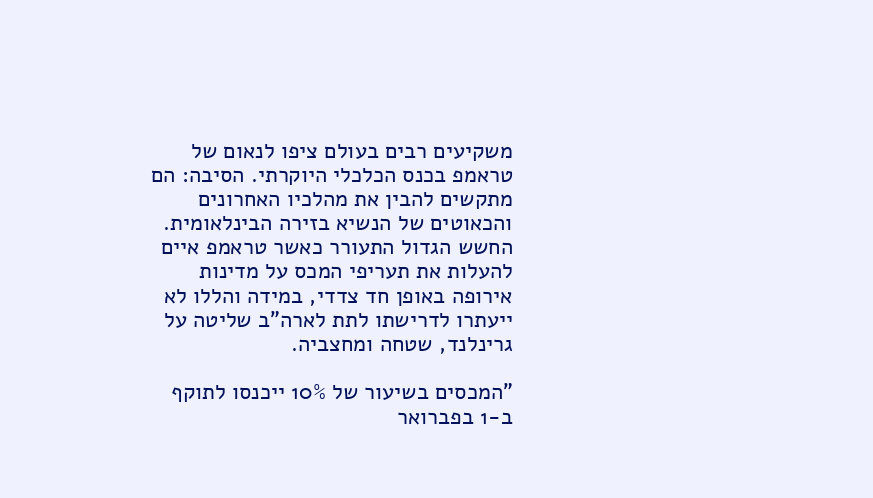משקיעים רבים בעולם ציפו לנאום של טראמפ בכנס הכלכלי היוקרתי. הסיבה: הם מתקשים להבין את מהלכיו האחרונים והכאוטים של הנשיא בזירה הבינלאומית. החשש הגדול התעורר כאשר טראמפ איים להעלות את תעריפי המכס על מדינות אירופה באופן חד צדדי, במידה והללו לא ייעתרו לדרישתו לתת לארה"ב שליטה על גרינלנד, שטחה ומחצביה.

"המכסים בשיעור של 10% ייכנסו לתוקף ב-1 בפברואר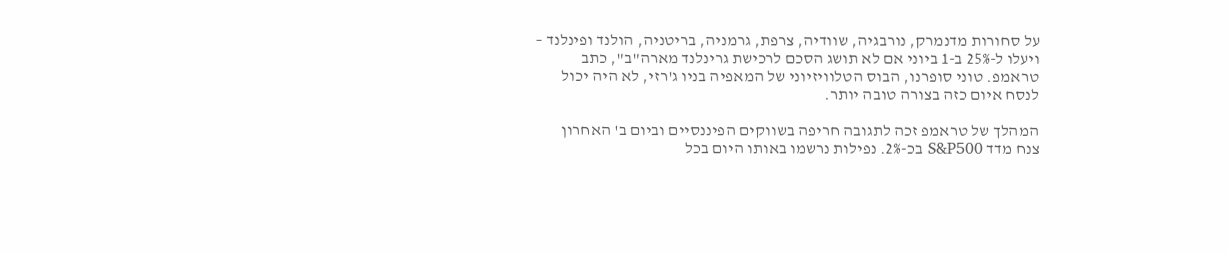על סחורות מדנמרק, נורבגיה, שוודיה, צרפת, גרמניה, בריטניה, הולנד ופינלנד – ויעלו ל-25% ב-1 ביוני אם לא תושג הסכם לרכישת גרינלנד מארה"ב", כתב טראמפ. טוני סופרנו, הבוס הטלוויזיוני של המאפיה בניו ג'רזי, לא היה יכול לנסח איום כזה בצורה טובה יותר.

המהלך של טראמפ זכה לתגובה חריפה בשווקים הפיננסיים וביום ב' האחרון צנח מדד S&P500 בכ-2%. נפילות נרשמו באותו היום בכל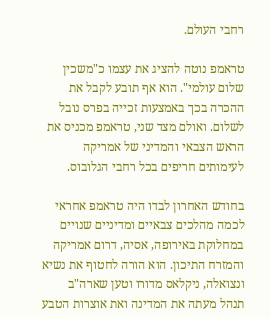רחבי העולם.

טראמפ נוטה להציג את עצמו כ"משכין שלום עולמי". הוא אף תובע לקבל את ההכרה בכך באמצעות זכייה בפרס נובל לשלום. ואולם מצד שני, טראמפ מכניס את הראש הצבאי והמדיני של אמריקה לעימותים חריפים בכל רחבי הגלובוס.

בחודש האחרון לבדו היה טראמפ אחראי לכמה מהלכים צבאיים ומדיניים שנויים במחלוקת באירופה, אסיה, דרום אמריקה והמזרח התיכון. הוא הורה לחטוף את נשיא ונצואלה, ניקלאס מדורו וטען שארה"ב תנהל מעתה את המדינה ואת אוצרות הטבע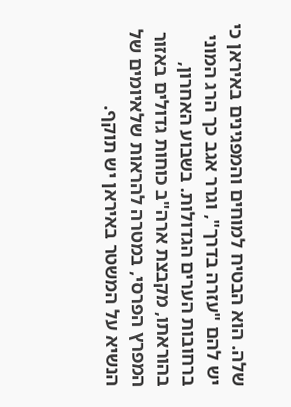שלה. הוא הבטיח למוחים והמפגינים באיראן כי יש להם "עזרה בדרך", וגרר אגב כך הרג המוני ברחובות הערים הגדולות. בשבוע האחרון, בהוראתו, מקבצת ארה"ב כוחות גדולים באזור המפרץ הפרסי, במטרה להראות שלאיומים של הנשיא על המשטר באיראן יש תוקף.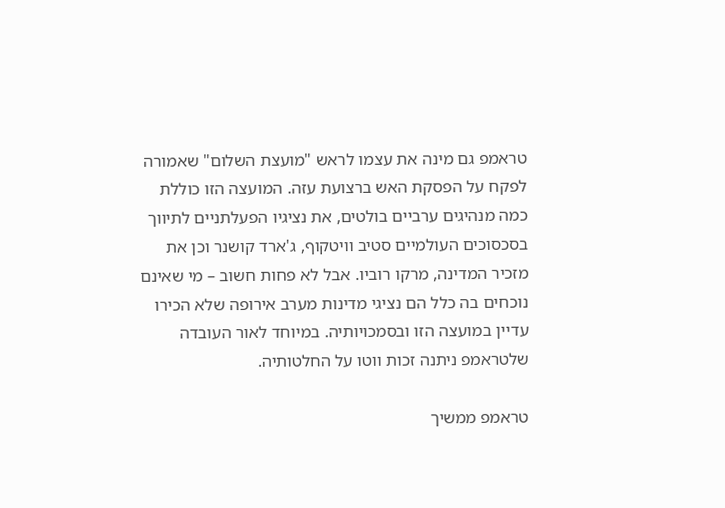טראמפ גם מינה את עצמו לראש "מועצת השלום" שאמורה לפקח על הפסקת האש ברצועת עזה. המועצה הזו כוללת כמה מנהיגים ערביים בולטים, את נציגיו הפעלתניים לתיווך בסכסוכים העולמיים סטיב וויטקוף, ג'ארד קושנר וכן את מזכיר המדינה, מרקו רוביו. אבל לא פחות חשוב – מי שאינם נוכחים בה כלל הם נציגי מדינות מערב אירופה שלא הכירו עדיין במועצה הזו ובסמכויותיה. במיוחד לאור העובדה שלטראמפ ניתנה זכות ווטו על החלטותיה.

טראמפ ממשיך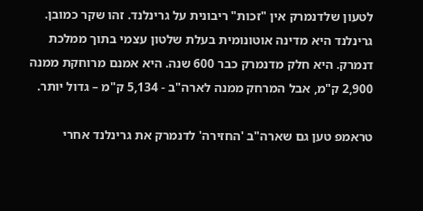לטעון שלדנמרק אין "זכות" ריבונית על גרינלנד. זהו שקר כמובן. גרינלנד היא מדינה אוטונומית בעלת שלטון עצמי בתוך ממלכת דנמרק. היא חלק מדנמרק כבר 600 שנה. היא אמנם מרוחקת ממנה 2,900 ק"מ, אבל המרחק ממנה לארה"ב - 5,134 ק"מ – גדול יותר.

טראמפ טען גם שארה"ב 'החזירה' לדנמרק את גרינלנד אחרי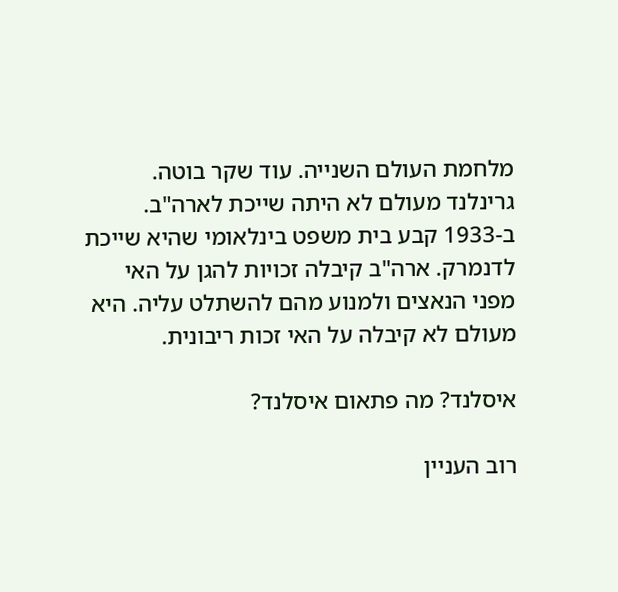מלחמת העולם השנייה. עוד שקר בוטה. גרינלנד מעולם לא היתה שייכת לארה"ב. ב-1933 קבע בית משפט בינלאומי שהיא שייכת לדנמרק. ארה"ב קיבלה זכויות להגן על האי מפני הנאצים ולמנוע מהם להשתלט עליה. היא מעולם לא קיבלה על האי זכות ריבונית.

איסלנד? מה פתאום איסלנד?

רוב העניין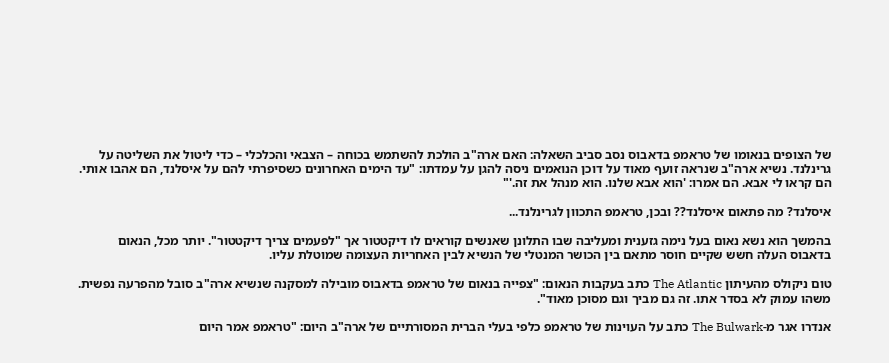של הצופים בנאומו של טראמפ בדאבוס נסב סביב השאלה: האם ארה"ב הולכת להשתמש בכוחה – הצבאי והכלכלי – כדי ליטול את השליטה על גרינלנד. נשיא ארה"ב שנראה זועף מאוד על דוכן הנואמים ניסה להגן על עמדתו: "עד הימים האחרונים כשסיפרתי להם על איסלנד, הם אהבו אותי. הם קראו לי אבא. הם אמרו: 'הוא אבא שלנו. הוא מנהל את זה.'"

איסלנד? מה פתאום איסלנד?? ובכן, טראמפ התכוון לגרינלנד...

בהמשך הוא נשא נאום בעל נימה גזענית ומעליבה שבו התלונן שאנשים קוראים לו דיקטטור אך "לפעמים צריך דיקטטור". יותר מכל, הנאום בדאבוס העלה חשש שקיים חוסר מתאם בין הכושר המנטלי של הנשיא לבין האחריות העצומה שמוטלת עליו.

טום ניקולס מהעיתון The Atlantic כתב בעקבות הנאום: "צפייה בנאום של טראמפ בדאבוס מובילה למסקנה שנשיא ארה"ב סובל מהפרעה נפשית. משהו עמוק לא בסדר אתו. זה גם מביך וגם מסוכן מאוד".

אנדרו אגר מ-The Bulwark כתב על העוינות של טראמפ כלפי בעלי הברית המסורתיים של ארה"ב היום: "טראמפ אמר היום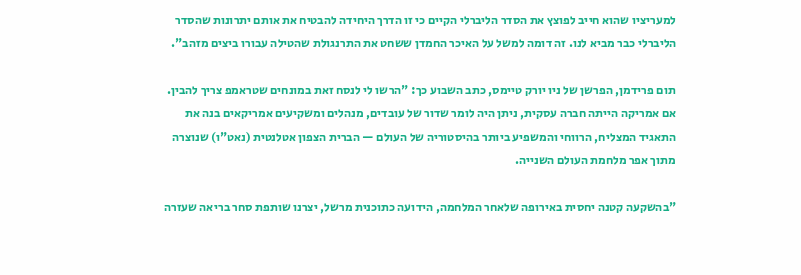למעריציו שהוא חייב לפוצץ את הסדר הליברלי הקיים כי זו הדרך היחידה להבטיח את אותם יתרונות שהסדר הליברלי כבר מביא לנו. זה דומה למשל על האיכר החמדן ששחט את התרנגולת שהטילה עבורו ביצים מזהב".

תום פרידמן, הפרשן של ניו יורק טיימס, כתב השבוע כך: "הרשו לי לנסח זאת במונחים שטראמפ צריך להבין. אם אמריקה הייתה חברה עסקית, ניתן היה לומר שדור של עובדים, מנהלים ומשקיעים אמריקאים בנה את התאגיד המצליח, הרווחי והמשפיע ביותר בהיסטוריה של העולם — הברית הצפון אטלנטית (נאט"ו) שנוצרה מתוך אפר מלחמת העולם השנייה.

"בהשקעה קטנה יחסית באירופה שלאחר המלחמה, הידועה כתוכנית מרשל, יצרנו שותפת סחר בריאה שעזרה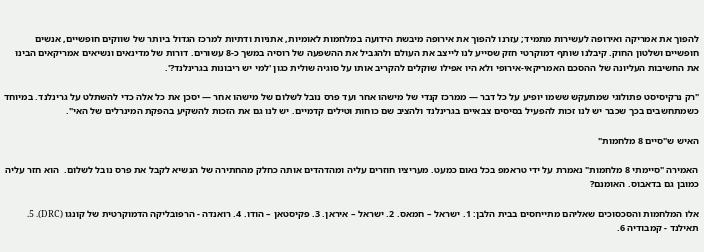להפוך את אמריקה ואירופה לעשירות מתמיד; עזרנו להפוך את אירופה מיבשת הידועה במלחמות לאומיות, אתניות ודתיות למרכז הגדול ביותר של שווקים חופשיים, אנשים חופשיים ושלטון החוק. קיבלנו שותף דמוקרטי חזק שסייע לנו לייצב את העולם ולהגביל את ההשפעה של רוסיה במשך כ-8 עשורים. דורות של מדינאים ונשיאים אמריקאים הבינו את החשיבות העליונה של ההסכם האמריקאי-אירופי ולא היו אפילו שוקלים להקריב אותו על סוגיה שולית כגון 'למי יש ריבונות בגרינלנד?'.

"רק נרקיסיסט פתולוגי שמתעקש ששמו יופיע על כל דבר — ממרכז קנדי של מישהו אחר ועד פרס נובל לשלום של מישהו אחר — יסכן את כל אלה כדי להשתלט על גרינלנד. במיוחד כשמתחשבים בכך שכבר יש לנו זכות להפעיל בסיסים צבאיים בגרינלנד ולהציב שם כוחות וטילים קדמיים. יש לנו גם את הזכות להשקיע בהפקת המינרלים של האי".

האיש ש"סיים 8 מלחמות"

האמירה "סיימתי 8 מלחמות" נאמרת על ידי טראמפ בכל נאום כמעט. מעריציו חוזרים עליה ומהדהדים אותה כחלק מהחתירה של הנשיא לקבל את פרס נובל לשלום.  הוא חזר עליה כמובן גם בדאבוס. האומנם?

אלו המלחמות והסכסוכים שאליהם מתייחסים בבית הלבן: 1. ישראל – חמאס. 2. ישראל – איראן. 3. פקיסטאן – הודו. 4. רואנדה - הרפובליקה הדמוקרטית של קונגו (DRC). 5. תאילנד - קמבודיה 6.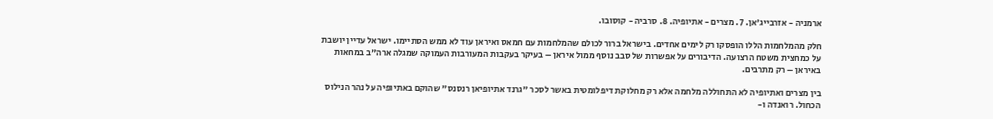ארמניה - אזרבייג'אן. 7. מצרים - אתיופיה. 8. סרביה - קוסובו.

חלק מהמלחמות הללו הופסקו רק לימים אחדים. בישראל ברור לכולם שהמלחמות עם חמאס ואיראן עוד לא ממש הסתיימו. ישראל עדיין יושבת על כמחצית משטח הרצועה. הדיבורים על אפשרות של סבב נוסף ממול איראן – בעיקר בעקבות המעורבות העמוקה שמגלה ארה"ב במחאות באיראן – רק מתרבים.

בין מצרים ואתיופיה לא התחוללה מלחמה אלא רק מחלוקת דיפלומטית באשר לסכר "גרנד אתיופיאן רנסנס" שהוקם באתיופיה על נהר הנילוס הכחול. רואנדה ו-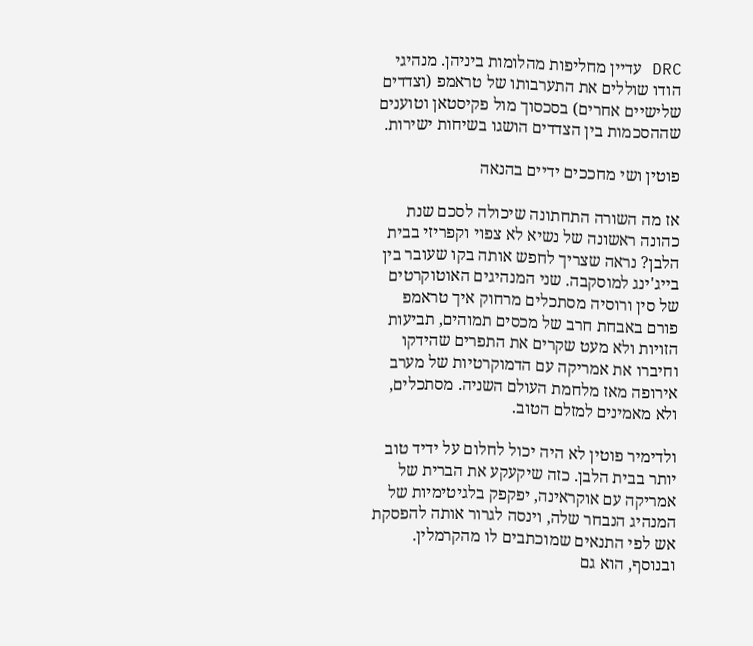DRC עדיין מחליפות מהלומות ביניהן. מנהיגי הודו שוללים את התערבותו של טראמפ (וצדדים שלישיים אחרים) בסכסוך מול פקיסטאן וטוענים שההסכמות בין הצדדים הושגו בשיחות ישירות.

פוטין ושי מחככים ידיים בהנאה

אז מה השורה התחתונה שיכולה לסכם שנת כהונה ראשונה של נשיא לא צפוי וקפריזי בבית הלבן? נראה שצריך לחפש אותה בקו שעובר בין בייג'ינג למוסקבה. שני המנהיגים האוטוקרטים של סין ורוסיה מסתכלים מרחוק איך טראמפ פורם באבחת חרב של מכסים תמוהים, תביעות הזויות ולא מעט שקרים את התפרים שהידקו וחיברו את אמריקה עם הדמוקרטיות של מערב אירופה מאז מלחמת העולם השניה. מסתכלים, ולא מאמינים למזלם הטוב.

ולדימיר פוטין לא היה יכול לחלום על ידיד טוב יותר בבית הלבן. כזה שיקעקע את הברית של אמריקה עם אוקראינה, יפקפק בלגיטימיות של המנהיג הנבחר שלה, וינסה לגרור אותה להפסקת אש לפי התנאים שמוכתבים לו מהקרמלין. ובנוסף, הוא גם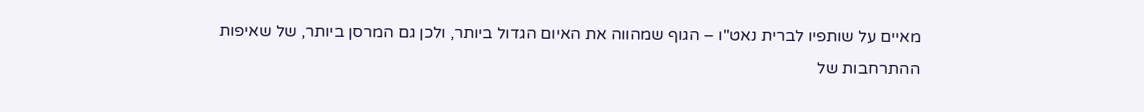מאיים על שותפיו לברית נאט"ו – הגוף שמהווה את האיום הגדול ביותר, ולכן גם המרסן ביותר, של שאיפות ההתרחבות של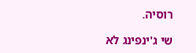רוסיה.

שי ג'ינפינג לא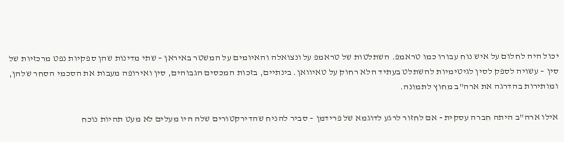יכול היה לחלום על איש נוח עבורו כמו טראמפ. השתלטות של טראמפ על ונצואלה והאיומים על המשטר באיראן – שתי מדינות שהן ספקיות נפט מרכזיות של סין – עשויה לספק לסין לגיטימיות להשתלט בעתיד הלא רחוק על טאיוואן. בינתיים, בזכות המכסים הגבוהים, סין ואירופה מעבות את הסכמי הסחר שלהן, ומותירות בהדרגה את ארה"ב מחוץ לתמונה.

אילו ארה"ב היתה חברה עסקית - אם לחזור לרגע לדוגמא של פרידמן – סביר להניח שהדירקטורים שלה היו מעלים לא מעט תהיות נוכח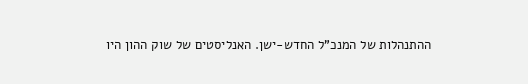ההתנהלות של המנכ"ל החדש-ישן. האנליסטים של שוק ההון היו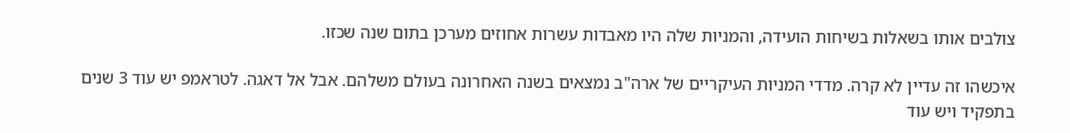צולבים אותו בשאלות בשיחות הועידה, והמניות שלה היו מאבדות עשרות אחוזים מערכן בתום שנה שכזו.

איכשהו זה עדיין לא קרה. מדדי המניות העיקריים של ארה"ב נמצאים בשנה האחרונה בעולם משלהם. אבל אל דאגה. לטראמפ יש עוד 3 שנים בתפקיד ויש עוד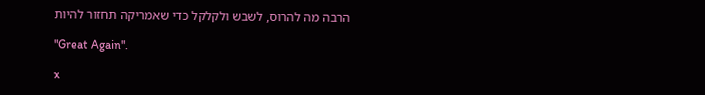הרבה מה להרוס, לשבש ולקלקל כדי שאמריקה תחזור להיות

"Great Again".

x